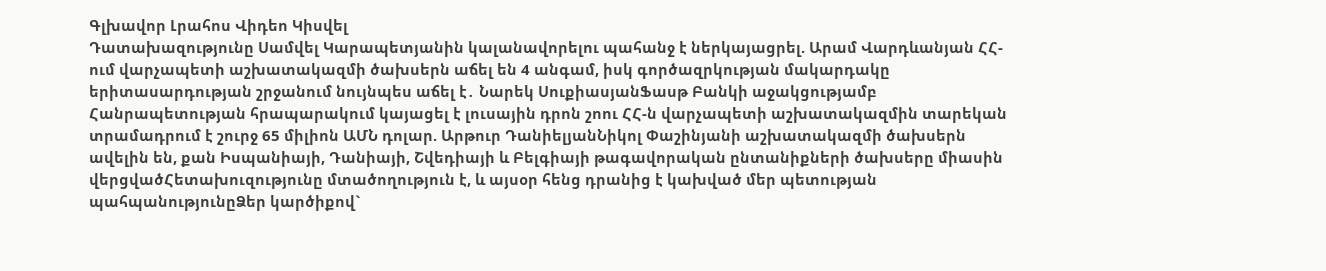Գլխավոր Լրահոս Վիդեո Կիսվել
Դատախազությունը Սամվել Կարապետյանին կալանավորելու պահանջ է ներկայացրել. Արամ Վարդևանյան ՀՀ-ում վարչապետի աշխատակազմի ծախսերն աճել են 4 անգամ, իսկ գործազրկության մակարդակը երիտասարդության շրջանում նույնպես աճել է․ Նարեկ ՍուքիասյանՖասթ Բանկի աջակցությամբ Հանրապետության հրապարակում կայացել է լուսային դրոն շոու ՀՀ-ն վարչապետի աշխատակազմին տարեկան տրամադրում է շուրջ 65 միլիոն ԱՄՆ դոլար. Արթուր ԴանիելյանՆիկոլ Փաշինյանի աշխատակազմի ծախսերն ավելին են, քան Իսպանիայի, Դանիայի, Շվեդիայի և Բելգիայի թագավորական ընտանիքների ծախսերը միասին վերցվածՀետախուզությունը մտածողություն է, և այսօր հենց դրանից է կախված մեր պետության պահպանությունըՁեր կարծիքով`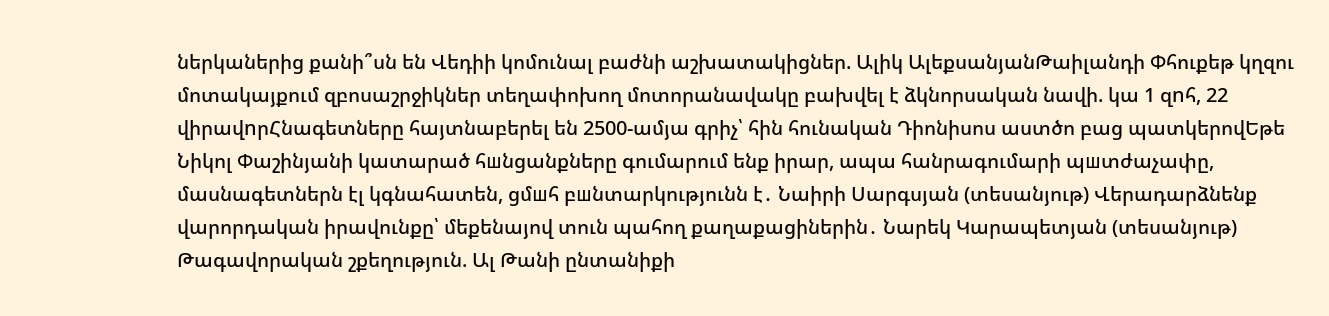ներկաներից քանի՞սն են Վեդիի կոմունալ բաժնի աշխատակիցներ. Ալիկ ԱլեքսանյանԹաիլանդի Փհուքեթ կղզու մոտակայքում զբոսաշրջիկներ տեղափոխող մոտորանավակը բախվել է ձկնորսական նավի. կա 1 զnհ, 22 վիրավnրՀնագետները հայտնաբերել են 2500-ամյա գրիչ՝ հին հունական Դիոնիսոս աստծո բաց պատկերովԵթե Նիկոլ Փաշինյանի կատարած հшնցանքները գումարում ենք իրար, ապա հանրագումարի պшտժաչափը, մասնագետներն էլ կգնահատեն, ցմшհ բшնտարկությունն է․ Նաիրի Սարգսյան (տեսանյութ) Վերադարձնենք վարորդական իրավունքը՝ մեքենայով տուն պահող քաղաքացիներին․ Նարեկ Կարապետյան (տեսանյութ) Թագավորական շքեղություն. Ալ Թանի ընտանիքի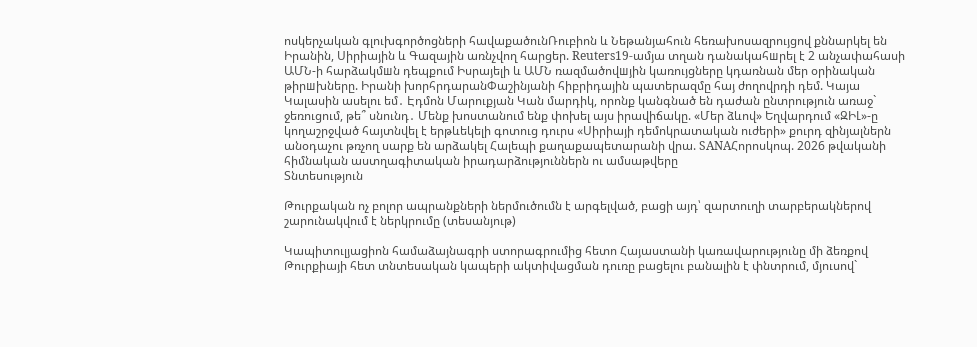ոսկերչական գլուխգործոցների հավաքածունՌուբիոն և Նեթանյահուն հեռախոսազրույցով քննարկել են Իրանին, Սիրիային և Գազային առնչվող հարցեր. Reuters19-ամյա տղան դանակահшրել է 2 անչափահասի ԱՄՆ-ի հարձակմшն դեպքում Իսրայելի և ԱՄՆ ռազմածովшյին կառույցները կդառնան մեր օրինական թիրшխները. Իրանի խորհրդարանՓաշինյանի հիբրիդային պատերազմը հայ ժողովրդի դեմ. Կայա Կալասին ասելու եմ․ Էդմոն Մարուքյան Կան մարդիկ, որոնք կանգնած են դաժան ընտրություն առաջ` ջեռուցում, թե՞ սնունդ․ Մենք խոստանում ենք փոխել այս իրավիճակը. «Մեր ձևով» Եղվարդում «ԶԻԼ»-ը կողաշրջված հայտնվել է երթևեկելի գոտուց դուրս «Սիրիայի դեմոկրատական ուժերի» քուրդ զինյալներն անօդաչու թռչող սարք են արձակել Հալեպի քաղաքապետարանի վրա. SANAՀորոսկոպ. 2026 թվականի հիմնական աստղագիտական իրադարձություններն ու ամսաթվերը
Տնտեսություն

Թուրքական ոչ բոլոր ապրանքների ներմուծումն է արգելված, բացի այդ՝ զարտուղի տարբերակներով շարունակվում է ներկրումը (տեսանյութ)

Կապիտուլյացիոն համաձայնագրի ստորագրումից հետո Հայաստանի կառավարությունը մի ձեռքով Թուրքիայի հետ տնտեսական կապերի ակտիվացման դուռը բացելու բանալին է փնտրում, մյուսով`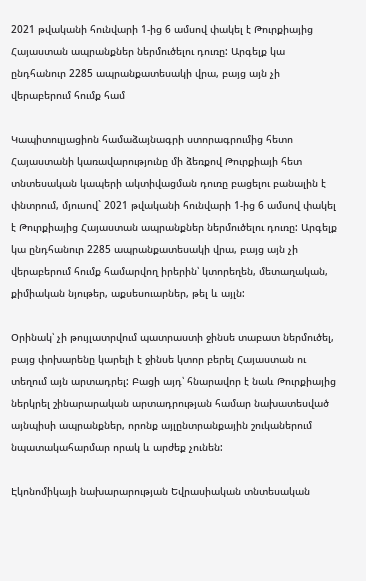2021 թվականի հունվարի 1-ից 6 ամսով փակել է Թուրքիայից Հայաստան ապրանքներ ներմուծելու դուռը: Արգելք կա ընդհանուր 2285 ապրանքատեսակի վրա, բայց այն չի վերաբերում հումք համ

Կապիտուլյացիոն համաձայնագրի ստորագրումից հետո Հայաստանի կառավարությունը մի ձեռքով Թուրքիայի հետ տնտեսական կապերի ակտիվացման դուռը բացելու բանալին է փնտրում, մյուսով` 2021 թվականի հունվարի 1-ից 6 ամսով փակել է Թուրքիայից Հայաստան ապրանքներ ներմուծելու դուռը: Արգելք կա ընդհանուր 2285 ապրանքատեսակի վրա, բայց այն չի վերաբերում հումք համարվող իրերին՝ կտորեղեն, մետաղական, քիմիական նյութեր, աքսեսուարներ, թել և այլն:

Օրինակ՝ չի թույլատրվում պատրաստի ջինսե տաբատ ներմուծել, բայց փոխարենը կարելի է ջինսե կտոր բերել Հայաստան ու տեղում այն արտադրել: Բացի այդ՝ հնարավոր է նաև Թուրքիայից ներկրել շինարարական արտադրության համար նախատեսված այնպիսի ապրանքներ, որոնք այլընտրանքային շուկաներում նպատակահարմար որակ և արժեք չունեն:

Էկոնոմիկայի նախարարության Եվրասիական տնտեսական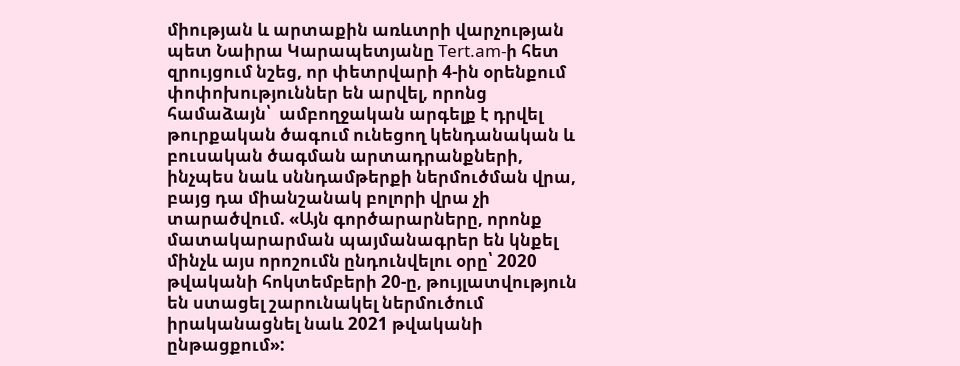միության և արտաքին առևտրի վարչության պետ Նաիրա Կարապետյանը Tert.am-ի հետ զրույցում նշեց, որ փետրվարի 4-ին օրենքում փոփոխություններ են արվել, որոնց համաձայն՝  ամբողջական արգելք է դրվել թուրքական ծագում ունեցող կենդանական և բուսական ծագման արտադրանքների, ինչպես նաև սննդամթերքի ներմուծման վրա, բայց դա միանշանակ բոլորի վրա չի տարածվում. «Այն գործարարները, որոնք մատակարարման պայմանագրեր են կնքել մինչև այս որոշումն ընդունվելու օրը՝ 2020 թվականի հոկտեմբերի 20-ը, թույլատվություն են ստացել շարունակել ներմուծում իրականացնել նաև 2021 թվականի ընթացքում»: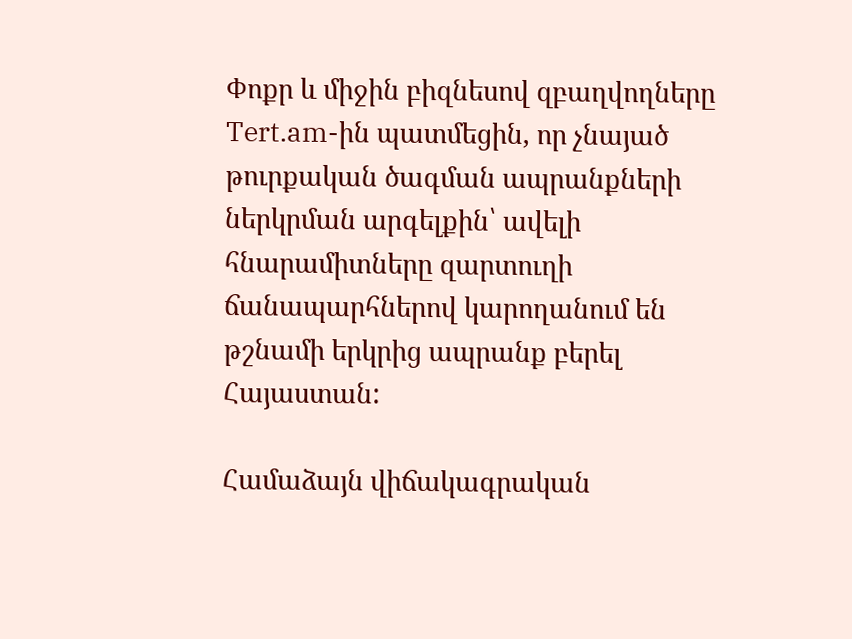Փոքր և միջին բիզնեսով զբաղվողները Tert.am-ին պատմեցին, որ չնայած թուրքական ծագման ապրանքների ներկրման արգելքին՝ ավելի հնարամիտները զարտուղի ճանապարհներով կարողանում են թշնամի երկրից ապրանք բերել Հայաստան:

Համաձայն վիճակագրական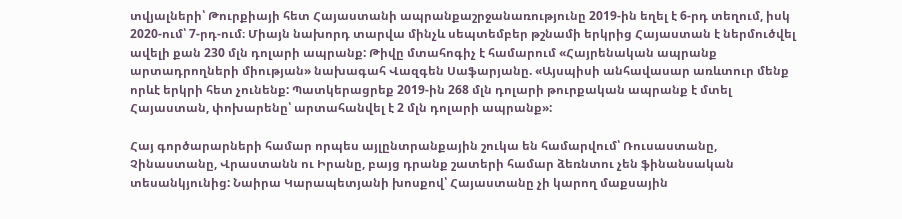տվյալների՝ Թուրքիայի հետ Հայաստանի ապրանքաշրջանառությունը 2019-ին եղել է 6-րդ տեղում, իսկ 2020-ում՝ 7-րդ-ում։ Միայն նախորդ տարվա մինչև սեպտեմբեր թշնամի երկրից Հայաստան է ներմուծվել ավելի քան 230 մլն դոլարի ապրանք: Թիվը մտահոգիչ է համարում «Հայրենական ապրանք արտադրողների միության» նախագահ Վազգեն Սաֆարյանը. «Այսպիսի անհավասար առևտուր մենք որևէ երկրի հետ չունենք: Պատկերացրեք 2019-ին 268 մլն դոլարի թուրքական ապրանք է մտել Հայաստան, փոխարենը՝ արտահանվել է 2 մլն դոլարի ապրանք»:

Հայ գործարարների համար որպես այլընտրանքային շուկա են համարվում՝ Ռուսաստանը, Չինաստանը, Վրաստանն ու Իրանը, բայց դրանք շատերի համար ձեռնտու չեն ֆինանսական տեսանկյունից: Նաիրա Կարապետյանի խոսքով՝ Հայաստանը չի կարող մաքսային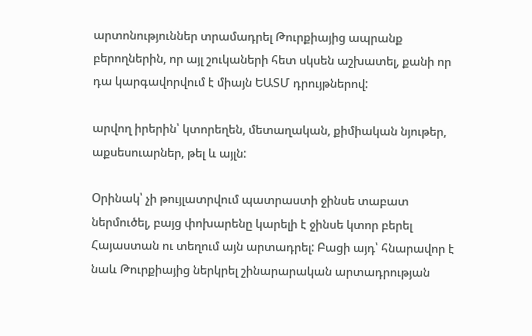արտոնություններ տրամադրել Թուրքիայից ապրանք բերողներին, որ այլ շուկաների հետ սկսեն աշխատել, քանի որ դա կարգավորվում է միայն ԵԱՏՄ դրույթներով:

արվող իրերին՝ կտորեղեն, մետաղական, քիմիական նյութեր, աքսեսուարներ, թել և այլն:

Օրինակ՝ չի թույլատրվում պատրաստի ջինսե տաբատ ներմուծել, բայց փոխարենը կարելի է ջինսե կտոր բերել Հայաստան ու տեղում այն արտադրել: Բացի այդ՝ հնարավոր է նաև Թուրքիայից ներկրել շինարարական արտադրության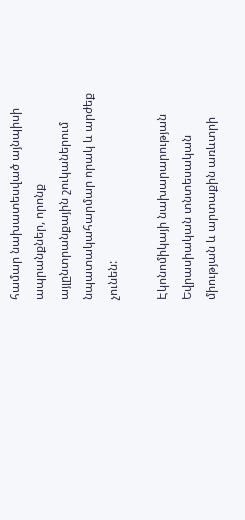համար նախատեսված այնպիսի ապրանքներ, որոնք այլընտրանքային շուկաներում նպատակահարմար որակ և արժեք չունեն:

Էկոնոմիկայի նախարարության Եվրասիական տնտեսական միության և արտաքին առևտրի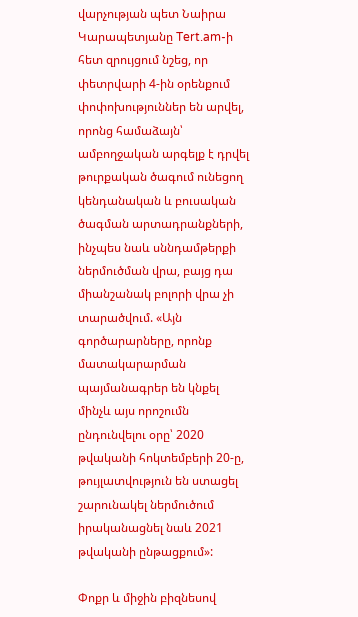վարչության պետ Նաիրա Կարապետյանը Tert.am-ի հետ զրույցում նշեց, որ փետրվարի 4-ին օրենքում փոփոխություններ են արվել, որոնց համաձայն՝  ամբողջական արգելք է դրվել թուրքական ծագում ունեցող կենդանական և բուսական ծագման արտադրանքների, ինչպես նաև սննդամթերքի ներմուծման վրա, բայց դա միանշանակ բոլորի վրա չի տարածվում. «Այն գործարարները, որոնք մատակարարման պայմանագրեր են կնքել մինչև այս որոշումն ընդունվելու օրը՝ 2020 թվականի հոկտեմբերի 20-ը, թույլատվություն են ստացել շարունակել ներմուծում իրականացնել նաև 2021 թվականի ընթացքում»:

Փոքր և միջին բիզնեսով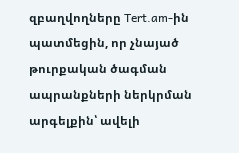զբաղվողները Tert.am-ին պատմեցին, որ չնայած թուրքական ծագման ապրանքների ներկրման արգելքին՝ ավելի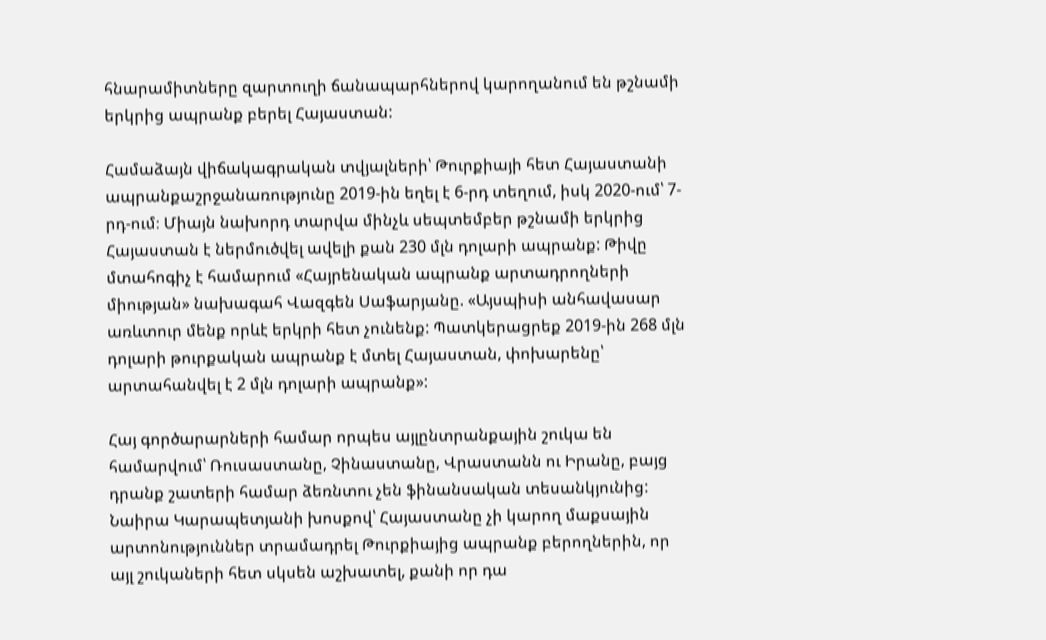հնարամիտները զարտուղի ճանապարհներով կարողանում են թշնամի երկրից ապրանք բերել Հայաստան:

Համաձայն վիճակագրական տվյալների՝ Թուրքիայի հետ Հայաստանի ապրանքաշրջանառությունը 2019-ին եղել է 6-րդ տեղում, իսկ 2020-ում՝ 7-րդ-ում։ Միայն նախորդ տարվա մինչև սեպտեմբեր թշնամի երկրից Հայաստան է ներմուծվել ավելի քան 230 մլն դոլարի ապրանք: Թիվը մտահոգիչ է համարում «Հայրենական ապրանք արտադրողների միության» նախագահ Վազգեն Սաֆարյանը. «Այսպիսի անհավասար առևտուր մենք որևէ երկրի հետ չունենք: Պատկերացրեք 2019-ին 268 մլն դոլարի թուրքական ապրանք է մտել Հայաստան, փոխարենը՝ արտահանվել է 2 մլն դոլարի ապրանք»:

Հայ գործարարների համար որպես այլընտրանքային շուկա են համարվում՝ Ռուսաստանը, Չինաստանը, Վրաստանն ու Իրանը, բայց դրանք շատերի համար ձեռնտու չեն ֆինանսական տեսանկյունից: Նաիրա Կարապետյանի խոսքով՝ Հայաստանը չի կարող մաքսային արտոնություններ տրամադրել Թուրքիայից ապրանք բերողներին, որ այլ շուկաների հետ սկսեն աշխատել, քանի որ դա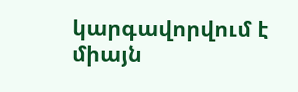կարգավորվում է միայն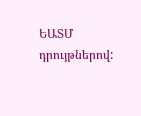ԵԱՏՄ դրույթներով: